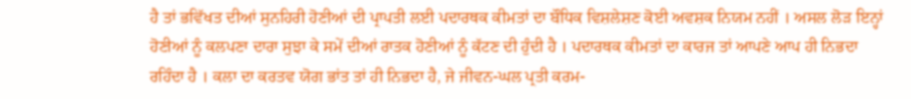ਹੈ ਤਾਂ ਭਵਿੱਖਤ ਦੀਆਂ ਸੁਨਹਿਰੀ ਹੋਣੀਆਂ ਦੀ ਪ੍ਰਾਪਤੀ ਲਈ ਪਦਾਰਥਕ ਕੀਮਤਾਂ ਦਾ ਬੌਧਿਕ ਵਿਸ਼ਲੇਸ਼ਣ ਕੋਈ ਅਵਸ਼ਕ ਨਿਯਮ ਨਹੀਂ । ਅਸਲ ਲੋੜ ਇਨ੍ਹਾਂ ਹੋਣੀਆਂ ਨੂੰ ਕਲਪਣਾ ਦਾਰਾ ਸੁਝਾ ਕੇ ਸਮੇਂ ਦੀਆਂ ਰਾਤਕ ਹੋਣੀਆਂ ਨੂੰ ਕੱਟਣ ਦੀ ਹੁੰਦੀ ਹੈ । ਪਦਾਰਥਕ ਕੀਮਤਾਂ ਦਾ ਕਾਰਜ ਤਾਂ ਆਪਣੇ ਆਪ ਹੀ ਨਿਭਦਾ ਰਹਿੰਦਾ ਹੈ । ਕਲਾ ਦਾ ਕਰਤਵ ਯੋਗ ਭਾਂਤ ਤਾਂ ਹੀ ਨਿਭਦਾ ਹੈ, ਜੇ ਜੀਵਨ-ਘਲ ਪ੍ਰਤੀ ਕਰਮ-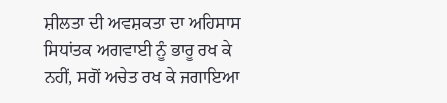ਸ਼ੀਲਤਾ ਦੀ ਅਵਸ਼ਕਤਾ ਦਾ ਅਹਿਸਾਸ ਸਿਧਾਂਤਕ ਅਗਵਾਈ ਨੂੰ ਭਾਰੂ ਰਖ ਕੇ ਨਹੀਂ, ਸਗੋਂ ਅਚੇਤ ਰਖ ਕੇ ਜਗਾਇਆ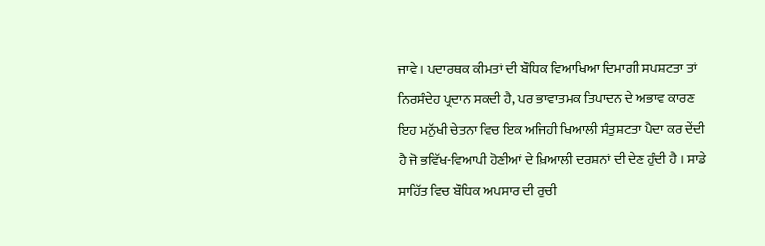ਜਾਵੇ । ਪਦਾਰਥਕ ਕੀਮਤਾਂ ਦੀ ਬੌਧਿਕ ਵਿਆਖਿਆ ਦਿਮਾਗੀ ਸਪਸ਼ਟਤਾ ਤਾਂ ਨਿਰਸੰਦੇਹ ਪ੍ਰਦਾਨ ਸਕਦੀ ਹੈ, ਪਰ ਭਾਵਾਤਮਕ ਤਿਪਾਦਨ ਦੇ ਅਭਾਵ ਕਾਰਣ ਇਹ ਮਨੁੱਖੀ ਚੇਤਨਾ ਵਿਚ ਇਕ ਅਜਿਹੀ ਖਿਆਲੀ ਸੰਤੁਸ਼ਟਤਾ ਪੈਦਾ ਕਰ ਦੇਂਦੀ ਹੈ ਜੋ ਭਵਿੱਖ-ਵਿਆਪੀ ਹੋਣੀਆਂ ਦੇ ਖ਼ਿਆਲੀ ਦਰਸ਼ਨਾਂ ਦੀ ਦੇਣ ਹੁੰਦੀ ਹੈ । ਸਾਡੇ ਸਾਹਿੱਤ ਵਿਚ ਬੌਧਿਕ ਅਪਸਾਰ ਦੀ ਰੁਚੀ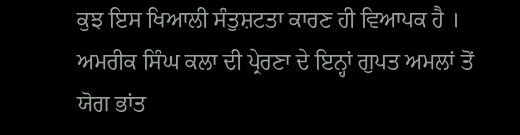ਕੁਝ ਇਸ ਖਿਆਲੀ ਸੰਤੁਸ਼ਟਤਾ ਕਾਰਣ ਹੀ ਵਿਆਪਕ ਹੈ । ਅਮਰੀਕ ਸਿੰਘ ਕਲਾ ਦੀ ਪ੍ਰੇਰਣਾ ਦੇ ਇਨ੍ਹਾਂ ਗੁਪਤ ਅਮਲਾਂ ਤੋਂ ਯੋਗ ਭਾਂਤ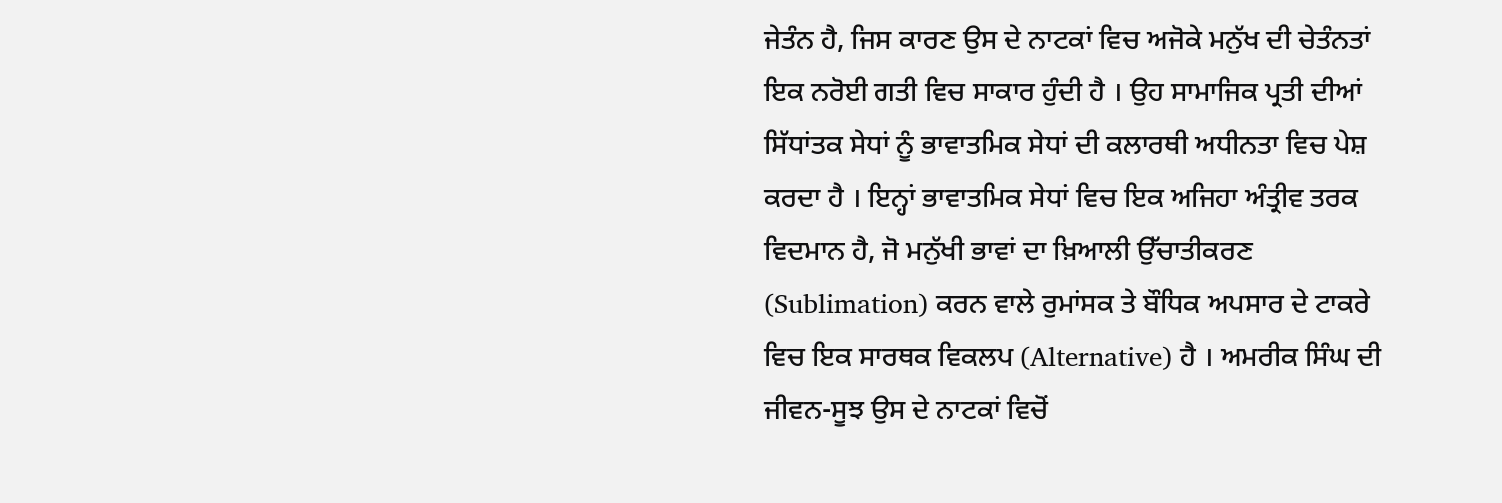ਜੇਤੰਨ ਹੈ, ਜਿਸ ਕਾਰਣ ਉਸ ਦੇ ਨਾਟਕਾਂ ਵਿਚ ਅਜੋਕੇ ਮਨੁੱਖ ਦੀ ਚੇਤੰਨਤਾਂ ਇਕ ਨਰੋਈ ਗਤੀ ਵਿਚ ਸਾਕਾਰ ਹੁੰਦੀ ਹੈ । ਉਹ ਸਾਮਾਜਿਕ ਪ੍ਰਤੀ ਦੀਆਂ ਸਿੱਧਾਂਤਕ ਸੇਧਾਂ ਨੂੰ ਭਾਵਾਤਮਿਕ ਸੇਧਾਂ ਦੀ ਕਲਾਰਥੀ ਅਧੀਨਤਾ ਵਿਚ ਪੇਸ਼ ਕਰਦਾ ਹੈ । ਇਨ੍ਹਾਂ ਭਾਵਾਤਮਿਕ ਸੇਧਾਂ ਵਿਚ ਇਕ ਅਜਿਹਾ ਅੰਤ੍ਰੀਵ ਤਰਕ ਵਿਦਮਾਨ ਹੈ, ਜੋ ਮਨੁੱਖੀ ਭਾਵਾਂ ਦਾ ਖ਼ਿਆਲੀ ਉੱਚਾਤੀਕਰਣ (Sublimation) ਕਰਨ ਵਾਲੇ ਰੁਮਾਂਸਕ ਤੇ ਬੌਧਿਕ ਅਪਸਾਰ ਦੇ ਟਾਕਰੇ ਵਿਚ ਇਕ ਸਾਰਥਕ ਵਿਕਲਪ (Alternative) ਹੈ । ਅਮਰੀਕ ਸਿੰਘ ਦੀ ਜੀਵਨ-ਸੂਝ ਉਸ ਦੇ ਨਾਟਕਾਂ ਵਿਚੋਂ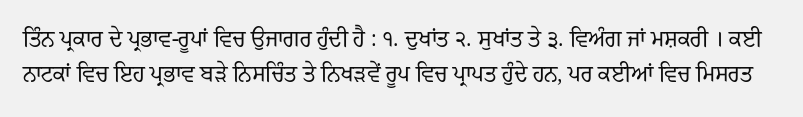ਤਿੰਨ ਪ੍ਰਕਾਰ ਦੇ ਪ੍ਰਭਾਵ-ਰੂਪਾਂ ਵਿਚ ਉਜਾਗਰ ਹੁੰਦੀ ਹੈ : ੧. ਦੁਖਾਂਤ ੨. ਸੁਖਾਂਤ ਤੇ ੩. ਵਿਅੰਗ ਜਾਂ ਮਸ਼ਕਰੀ । ਕਈ ਨਾਟਕਾਂ ਵਿਚ ਇਹ ਪ੍ਰਭਾਵ ਬੜੇ ਨਿਸਚਿੰਤ ਤੇ ਨਿਖੜਵੇਂ ਰੂਪ ਵਿਚ ਪ੍ਰਾਪਤ ਹੁੰਦੇ ਹਨ, ਪਰ ਕਈਆਂ ਵਿਚ ਮਿਸਰਤ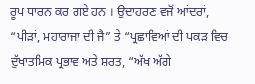ਰੂਪ ਧਾਰਨ ਕਰ ਗਏ ਹਨ । ਉਦਾਹਰਣ ਵਜੋਂ ਆਂਦਰਾਂ, “ਪੀੜਾਂ, ਮਹਾਰਾਜਾ ਦੀ ਜੈ” ਤੇ “ਪ੍ਰਛਾਵਿਆਂ ਦੀ ਪਕੜ ਵਿਚ ਦੁੱਖਾਤਮਿਕ ਪ੍ਰਭਾਵ ਅਤੇ ਸ਼ਰਤ, “ਅੱਖ ਅੱਗੇ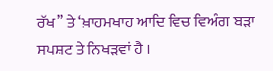ਰੱਖ’’ ਤੇ ‘ਖ਼ਾਹਮਖਾਹ ਆਦਿ ਵਿਚ ਵਿਅੰਗ ਬੜਾ ਸਪਸ਼ਟ ਤੇ ਨਿਖੜਵਾਂ ਹੈ ।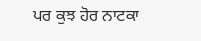ਪਰ ਕੁਝ ਹੋਰ ਨਾਟਕਾ